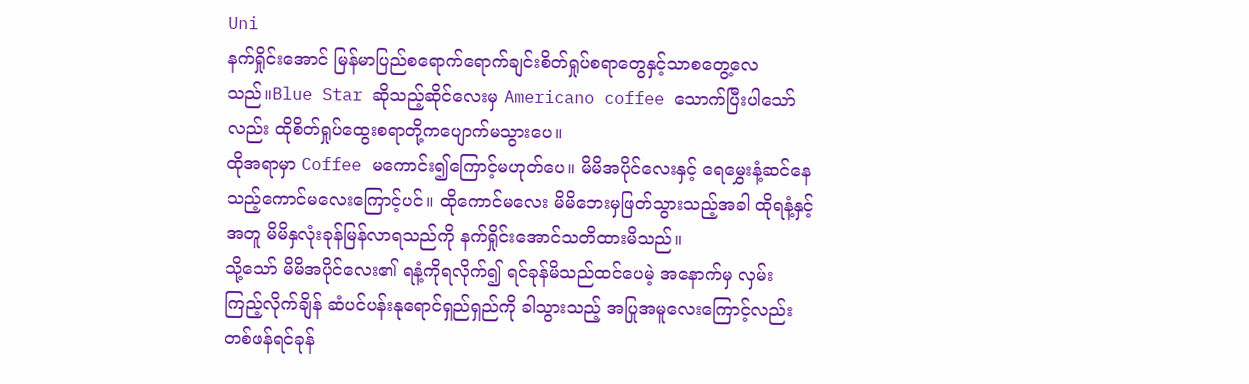Uni
နက်ရှိုင်းအောင် မြန်မာပြည်စရောက်ရောက်ချင်းစိတ်ရှုပ်စရာတွေနှင့်သာစတွေ့လေသည်။Blue Star ဆိုသည့်ဆိုင်လေးမှ Americano coffee သောက်ပြီးပါသော်လည်း ထိုစိတ်ရှုပ်ထွေးစရာတို့ကပျောက်မသွားပေ။
ထိုအရာမှာ Coffee မကောင်း၍ကြောင့်မဟုတ်ပေ။ မိမိအပိုင်လေးနှင့် ရေမွှေးနံ့ဆင်နေသည့်ကောင်မလေးကြောင့်ပင်။ ထိုကောင်မလေး မိမိဘေးမှဖြတ်သွားသည့်အခါ ထိုရနံ့နှင့်အတူ မိမိနှလုံးခုန်မြန်လာရသည်ကို နက်ရှိုင်းအောင်သတိထားမိသည်။
သို့သော် မိမိအပိုင်လေး၏ ရနံ့ကိုရလိုက်၍ ရင်ခုန်မိသည်ထင်ပေမဲ့ အနောက်မှ လှမ်း
ကြည့်လိုက်ချိန် ဆံပင်ပန်းနုရောင်ရှည်ရှည်ကို ခါသွားသည့် အပြုအမူလေးကြောင့်လည်း တစ်ဖန်ရင်ခုန်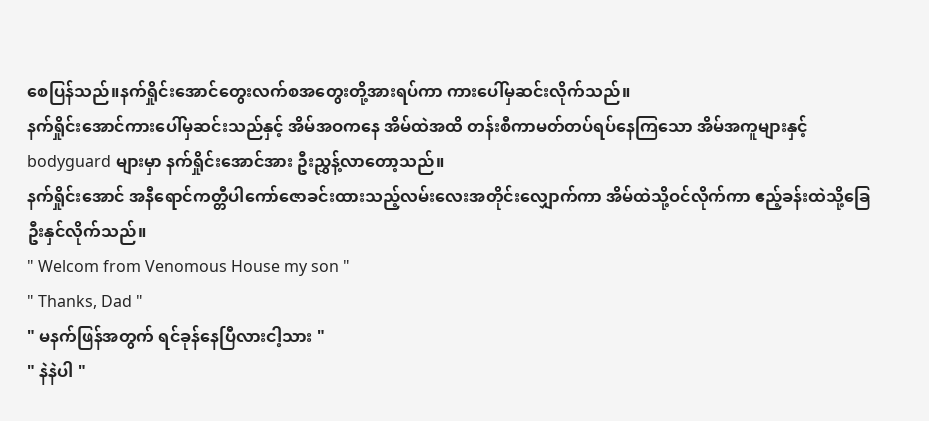စေပြန်သည်။နက်ရှိုင်းအောင်တွေးလက်စအတွေးတို့အားရပ်ကာ ကားပေါ်မှဆင်းလိုက်သည်။
နက်ရှိုင်းအောင်ကားပေါ်မှဆင်းသည်နှင့် အိမ်အဝကနေ အိမ်ထဲအထိ တန်းစီကာမတ်တပ်ရပ်နေကြသော အိမ်အကူများနှင့် bodyguard များမှာ နက်ရှိုင်းအောင်အား ဦးညွှန့်လာတော့သည်။
နက်ရှိုင်းအောင် အနီရောင်ကတ္တီပါကော်ဇောခင်းထားသည့်လမ်းလေးအတိုင်းလျှောက်ကာ အိမ်ထဲသို့ဝင်လိုက်ကာ ဧည့်ခန်းထဲသို့ခြေဦးနှင်လိုက်သည်။
" Welcom from Venomous House my son "
" Thanks, Dad "
" မနက်ဖြန်အတွက် ရင်ခုန်နေပြီလားငါ့သား "
" နဲနဲပါ "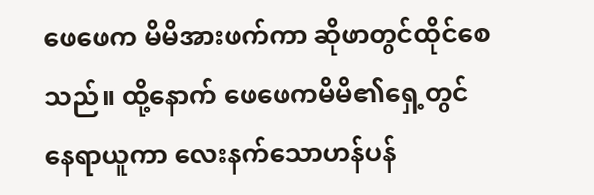ဖေဖေက မိမိအားဖက်ကာ ဆိုဖာတွင်ထိုင်စေသည်။ ထို့နောက် ဖေဖေကမိမိ၏ရှေ့တွင်နေရာယူကာ လေးနက်သောဟန်ပန်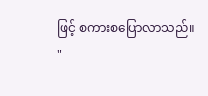ဖြင့် စကားစပြောလာသည်။
"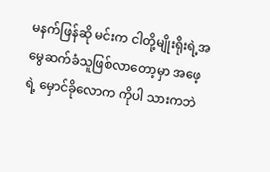မနက်ဖြန်ဆို မင်းက ငါတို့မျိုးရိုးရဲ့အမွေဆက်ခံသူဖြစ်လာတော့မှာ အဖေ့ရဲ့ မှောင်ခိုလောက ကိုပါ သားကဘဲ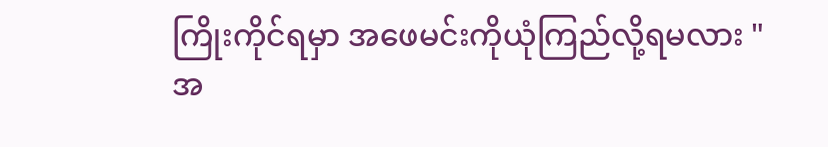ကြိုးကိုင်ရမှာ အဖေမင်းကိုယုံကြည်လို့ရမလား "
အ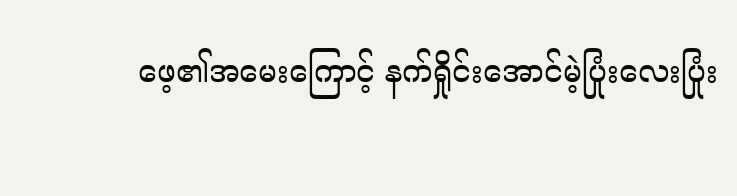ဖေ့၏အမေးကြောင့် နက်ရှိုင်းအောင်မဲ့ပြုံးလေးပြုံး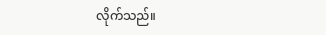လိုက်သည်။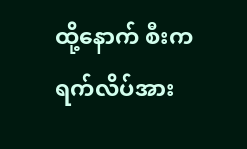ထို့နောက် စီးကရက်လိပ်အား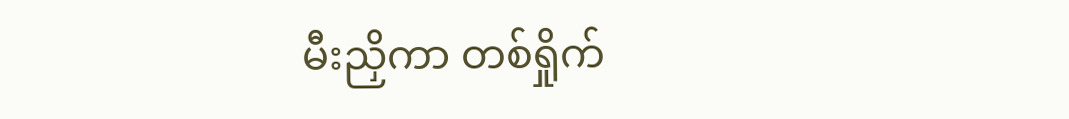မီးညှိကာ တစ်ရှိုက်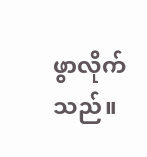ဖွာလိုက်သည်။